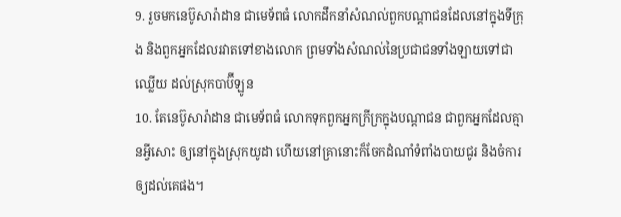9. រួចមកនេប៊ូសារ៉ាដាន ជាមេទ័ពធំ លោកដឹកនាំសំណល់ពួកបណ្តាជនដែលនៅក្នុងទីក្រុង និងពួកអ្នកដែលរវាតទៅខាងលោក ព្រមទាំងសំណល់នៃប្រជាជនទាំងឡាយទៅជាឈ្លើយ ដល់ស្រុកបាប៊ីឡូន
10. តែនេប៊ូសារ៉ាដាន ជាមេទ័ពធំ លោកទុកពួកអ្នកក្រីក្រក្នុងបណ្តាជន ជាពួកអ្នកដែលគ្មានអ្វីសោះ ឲ្យនៅក្នុងស្រុកយូដា ហើយនៅគ្រានោះក៏ចែកដំណាំទំពាំងបាយជូរ និងចំការឲ្យដល់គេផង។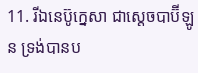11. រីឯនេប៊ូក្នេសា ជាស្តេចបាប៊ីឡូន ទ្រង់បានប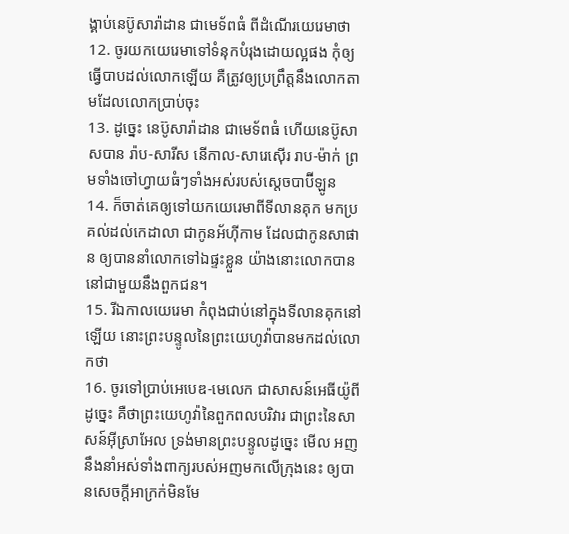ង្គាប់នេប៊ូសារ៉ាដាន ជាមេទ័ពធំ ពីដំណើរយេរេមាថា
12. ចូរយកយេរេមាទៅទំនុកបំរុងដោយល្អផង កុំឲ្យធ្វើបាបដល់លោកឡើយ គឺត្រូវឲ្យប្រព្រឹត្តនឹងលោកតាមដែលលោកប្រាប់ចុះ
13. ដូច្នេះ នេប៊ូសារ៉ាដាន ជាមេទ័ពធំ ហើយនេប៊ូសាសបាន រ៉ាប-សារីស នើកាល-សារេស៊ើរ រាប-ម៉ាក់ ព្រមទាំងចៅហ្វាយធំៗទាំងអស់របស់ស្តេចបាប៊ីឡូន
14. ក៏ចាត់គេឲ្យទៅយកយេរេមាពីទីលានគុក មកប្រគល់ដល់កេដាលា ជាកូនអ័ហ៊ីកាម ដែលជាកូនសាផាន ឲ្យបាននាំលោកទៅឯផ្ទះខ្លួន យ៉ាងនោះលោកបាននៅជាមួយនឹងពួកជន។
15. រីឯកាលយេរេមា កំពុងជាប់នៅក្នុងទីលានគុកនៅឡើយ នោះព្រះបន្ទូលនៃព្រះយេហូវ៉ាបានមកដល់លោកថា
16. ចូរទៅប្រាប់អេបេឌ-មេលេក ជាសាសន៍អេធីយ៉ូពី ដូច្នេះ គឺថាព្រះយេហូវ៉ានៃពួកពលបរិវារ ជាព្រះនៃសាសន៍អ៊ីស្រាអែល ទ្រង់មានព្រះបន្ទូលដូច្នេះ មើល អញនឹងនាំអស់ទាំងពាក្យរបស់អញមកលើក្រុងនេះ ឲ្យបានសេចក្តីអាក្រក់មិនមែ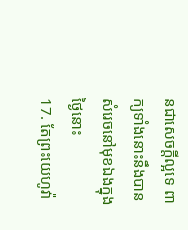នជាសេចក្តីល្អទេ ពាក្យទាំងនោះនឹងបានសំរេចនៅមុខឯងក្នុងថ្ងៃនោះ
17. តែព្រះយេហូវ៉ា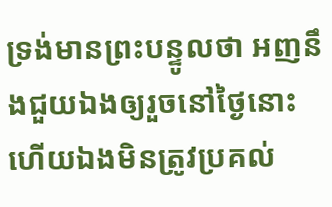ទ្រង់មានព្រះបន្ទូលថា អញនឹងជួយឯងឲ្យរួចនៅថ្ងៃនោះ ហើយឯងមិនត្រូវប្រគល់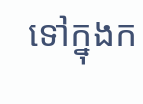ទៅក្នុងក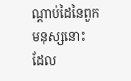ណ្តាប់ដៃនៃពួកមនុស្សនោះ ដែល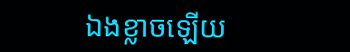ឯងខ្លាចឡើយ